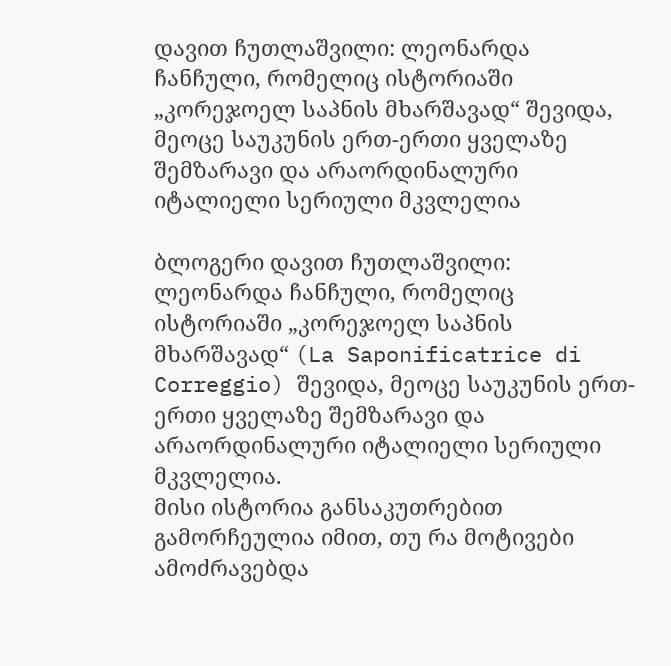დავით ჩუთლაშვილი: ლეონარდა ჩანჩული, რომელიც ისტორიაში „კორეჯოელ საპნის მხარშავად“ შევიდა, მეოცე საუკუნის ერთ-ერთი ყველაზე შემზარავი და არაორდინალური იტალიელი სერიული მკვლელია

ბლოგერი დავით ჩუთლაშვილი:
ლეონარდა ჩანჩული, რომელიც ისტორიაში „კორეჯოელ საპნის მხარშავად“ (La Saponificatrice di Correggio) შევიდა, მეოცე საუკუნის ერთ-ერთი ყველაზე შემზარავი და არაორდინალური იტალიელი სერიული მკვლელია.
მისი ისტორია განსაკუთრებით გამორჩეულია იმით, თუ რა მოტივები ამოძრავებდა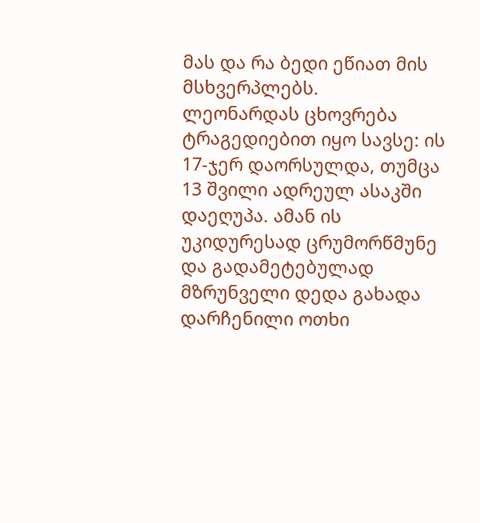მას და რა ბედი ეწიათ მის მსხვერპლებს.
ლეონარდას ცხოვრება ტრაგედიებით იყო სავსე: ის 17-ჯერ დაორსულდა, თუმცა 13 შვილი ადრეულ ასაკში დაეღუპა. ამან ის უკიდურესად ცრუმორწმუნე და გადამეტებულად მზრუნველი დედა გახადა დარჩენილი ოთხი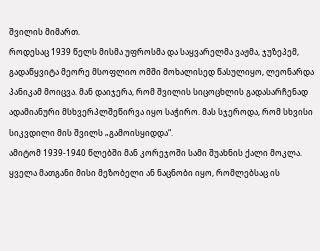შვილის მიმართ.
როდესაც 1939 წელს მისმა უფროსმა და საყვარელმა ვაჟმა, ჯუზეპემ, გადაწყვიტა მეორე მსოფლიო ომში მოხალისედ წასულიყო, ლეონარდა პანიკამ მოიცვა. მან დაიჯერა, რომ შვილის სიცოცხლის გადასარჩენად ადამიანური მსხვერპლშეწირვა იყო საჭირო. მას სჯეროდა, რომ სხვისი სიკვდილი მის შვილს „გამოისყიდდა“.
ამიტომ 1939-1940 წლებში მან კორეჯოში სამი შუახნის ქალი მოკლა. ყველა მათგანი მისი მეზობელი ან ნაცნობი იყო, რომლებსაც ის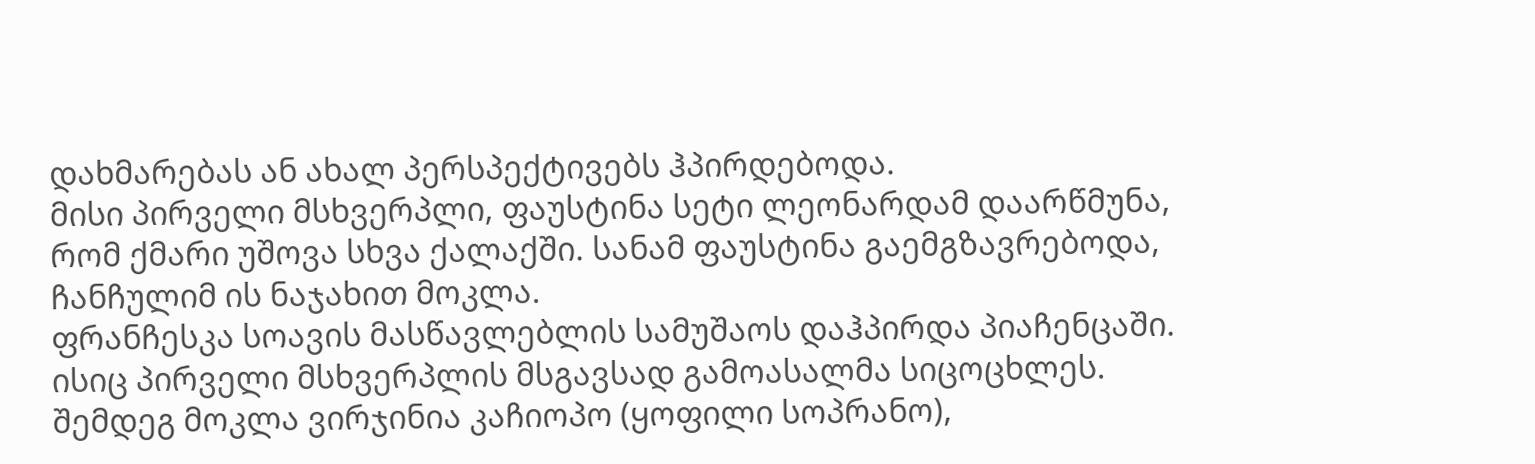დახმარებას ან ახალ პერსპექტივებს ჰპირდებოდა.
მისი პირველი მსხვერპლი, ფაუსტინა სეტი ლეონარდამ დაარწმუნა, რომ ქმარი უშოვა სხვა ქალაქში. სანამ ფაუსტინა გაემგზავრებოდა, ჩანჩულიმ ის ნაჯახით მოკლა.
ფრანჩესკა სოავის მასწავლებლის სამუშაოს დაჰპირდა პიაჩენცაში. ისიც პირველი მსხვერპლის მსგავსად გამოასალმა სიცოცხლეს.
შემდეგ მოკლა ვირჯინია კაჩიოპო (ყოფილი სოპრანო),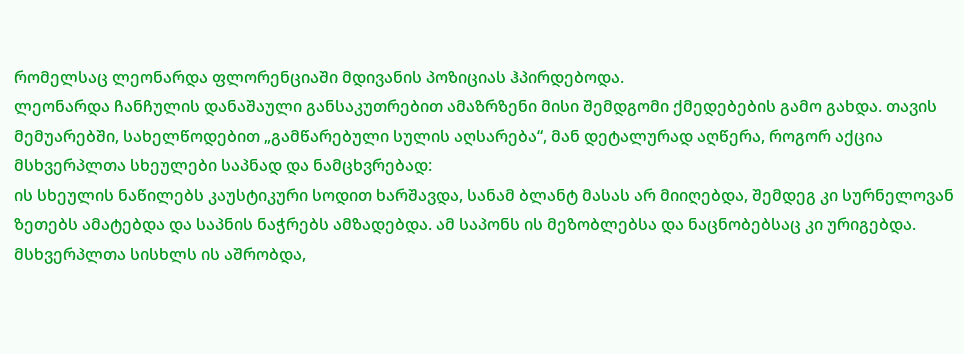რომელსაც ლეონარდა ფლორენციაში მდივანის პოზიციას ჰპირდებოდა.
ლეონარდა ჩანჩულის დანაშაული განსაკუთრებით ამაზრზენი მისი შემდგომი ქმედებების გამო გახდა. თავის მემუარებში, სახელწოდებით „გამწარებული სულის აღსარება“, მან დეტალურად აღწერა, როგორ აქცია მსხვერპლთა სხეულები საპნად და ნამცხვრებად:
ის სხეულის ნაწილებს კაუსტიკური სოდით ხარშავდა, სანამ ბლანტ მასას არ მიიღებდა, შემდეგ კი სურნელოვან ზეთებს ამატებდა და საპნის ნაჭრებს ამზადებდა. ამ საპონს ის მეზობლებსა და ნაცნობებსაც კი ურიგებდა.
მსხვერპლთა სისხლს ის აშრობდა,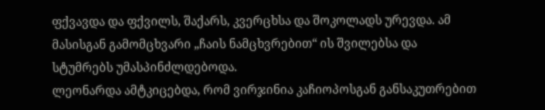ფქვავდა და ფქვილს, შაქარს, კვერცხსა და შოკოლადს ურევდა. ამ მასისგან გამომცხვარი „ჩაის ნამცხვრებით“ ის შვილებსა და სტუმრებს უმასპინძლდებოდა.
ლეონარდა ამტკიცებდა, რომ ვირჯინია კაჩიოპოსგან განსაკუთრებით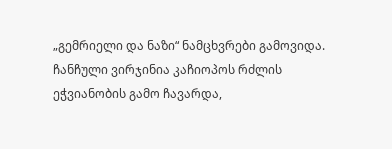„გემრიელი და ნაზი“ ნამცხვრები გამოვიდა.
ჩანჩული ვირჯინია კაჩიოპოს რძლის ეჭვიანობის გამო ჩავარდა,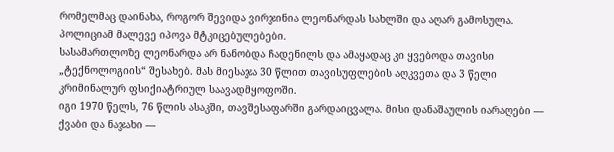რომელმაც დაინახა, როგორ შევიდა ვირჯინია ლეონარდას სახლში და აღარ გამოსულა. პოლიციამ მალევე იპოვა მტკიცებულებები.
სასამართლოზე ლეონარდა არ ნანობდა ჩადენილს და ამაყადაც კი ყვებოდა თავისი „ტექნოლოგიის“ შესახებ. მას მიესაჯა 30 წლით თავისუფლების აღკვეთა და 3 წელი კრიმინალურ ფსიქიატრიულ საავადმყოფოში.
იგი 1970 წელს, 76 წლის ასაკში, თავშესაფარში გარდაიცვალა. მისი დანაშაულის იარაღები — ქვაბი და ნაჯახი —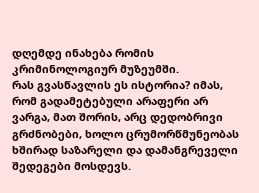დღემდე ინახება რომის კრიმინოლოგიურ მუზეუმში.
რას გვასწავლის ეს ისტორია? იმას, რომ გადამეტებული არაფერი არ ვარგა, მათ შორის, არც დედობრივი გრძნობები, ხოლო ცრუმორწმუნეობას ხშირად საზარელი და დამანგრეველი შედეგები მოსდევს.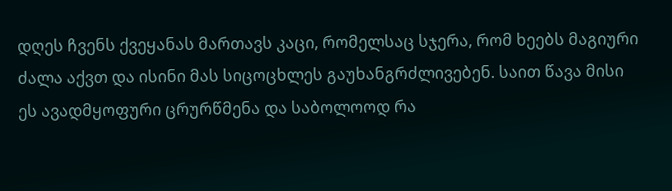დღეს ჩვენს ქვეყანას მართავს კაცი, რომელსაც სჯერა, რომ ხეებს მაგიური ძალა აქვთ და ისინი მას სიცოცხლეს გაუხანგრძლივებენ. საით წავა მისი ეს ავადმყოფური ცრურწმენა და საბოლოოდ რა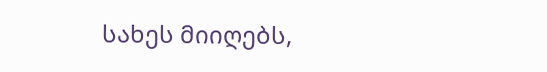სახეს მიიღებს,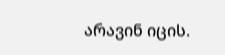არავინ იცის.